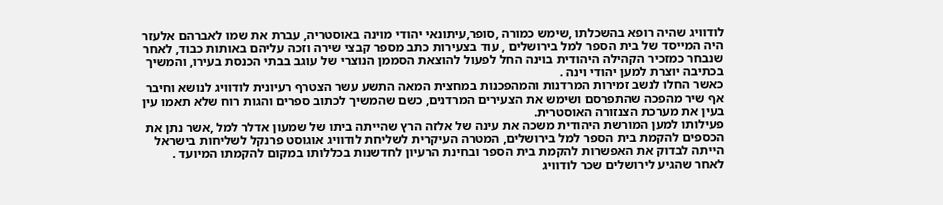לודוויג שהיה רופא בהשכלתו ,שימש כמורה ,סופר,עיתונאי יהודי מוינה באוסטריה, עברת את שמו לאברהם אלעזר היה המייסד של בית הספר למל בירושלים , עוד בצעירות כתב מספר קבצי שירה וזכה עליהם באותות כבוד, לאחר שנבחר כמזכיר הקהילה היהודית בוינה החל לפעול להוצאת הסממן הנוצרי של עוגב בבתי הכנסת בעירו, והמשיך בכתיבה יוצרת למען יהודי וינה .
כאשר החלו לנשב זמירות המרדנות והמהפכנות במחצית המאה התשע עשר הצטרף רעיונית לודוויג לנושא וחיבר אף שיר מהפכה שהתפרסם ושימש את הצעירים המרדנים, כשם שהמשיך לכתוב ספרים והגות רוח שלא תאמו עין בעין את מערכת הצנזורה האוסטרית.
פעילותו למען המורשת היהודית משכה את עינה של אלזה הרץ שהייתה ביתו של שמעון אדלר למל ,אשר נתן את הכספים להקמת בית הספר למל בירושלים, המטרה העיקרית לשליחת לודוויג אוגוסט פרנקל לשליחות בישראל הייתה לבדוק את האפשרות להקמת בית הספר ובחינת הרעיון לחדשנות בכללותו במקום להקמתו המיועד .
לאחר שהגיע לירושלים שכר לודוויג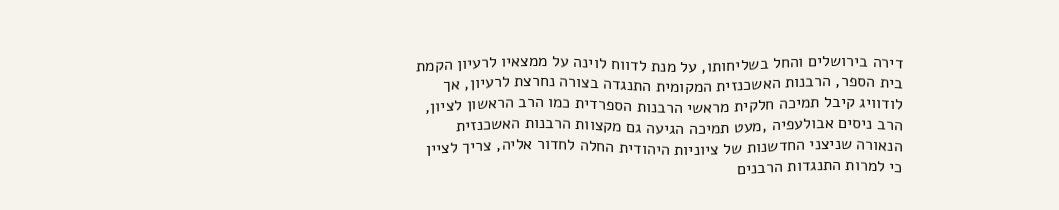דירה בירושלים והחל בשליחותו, על מנת לדווח לוינה על ממצאיו לרעיון הקמת בית הספר, הרבנות האשכנזית המקומית התנגדה בצורה נחרצת לרעיון, אך לודוויג קיבל תמיכה חלקית מראשי הרבנות הספרדית כמו הרב הראשון לציון, הרב ניסים אבולעפיה ,מעט תמיכה הגיעה גם מקצוות הרבנות האשכנזית הנאורה שניצני החדשנות של ציוניות היהודית החלה לחדור אליה, צריך לציין כי למרות התנגדות הרבנים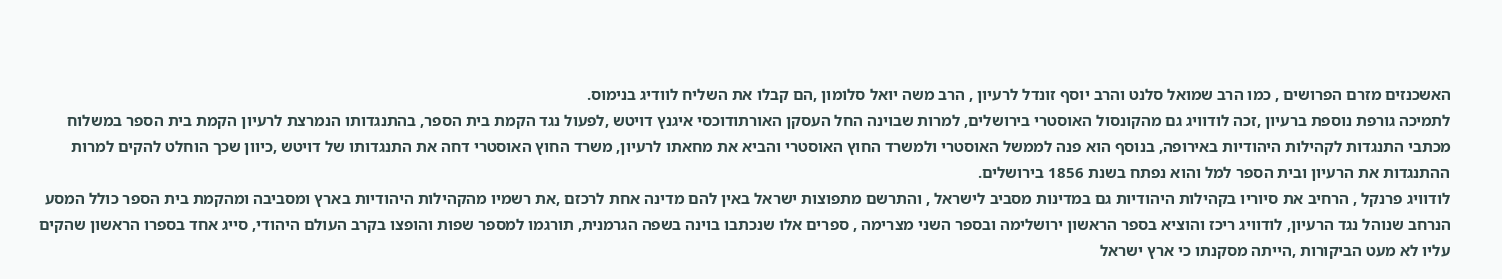האשכנזים מזרם הפרושים , כמו הרב שמואל סלנט והרב יוסף זונדל לרעיון , הרב משה יואל סלומון ,הם קבלו את השליח לוודיג בנימוס.
לתמיכה גורפת נוספת ברעיון ,זכה לודוויג גם מהקונסול האוסטרי בירושלים, למרות שבוינה החל העסקן האורתודוכסי איגנץ דויטש ,לפעול נגד הקמת בית הספר, בהתנגדותו הנמרצת לרעיון הקמת בית הספר במשלוח מכתבי התנגדות לקהילות היהודיות באירופה, בנוסף הוא פנה לממשל האוסטרי ולמשרד החוץ האוסטרי והביא את מחאתו לרעיון, משרד החוץ האוסטרי דחה את התנגדותו של דויטש ,כיוון שכך הוחלט להקים למרות ההתנגדות את הרעיון ובית הספר למל והוא נפתח בשנת 1856 בירושלים.
לודוויג פרנקל , הרחיב את סיוריו בקהילות היהודיות גם במדינות מסביב לישראל , והתרשם מתפוצות ישראל באין להם מדינה אחת לרכזם ,את רשמיו מהקהילות היהודיות בארץ ומסביבה ומהקמת בית הספר כולל המסע הנרחב שנוהל נגד הרעיון, לודוויג ריכז והוציא בספר הראשון ירושלימה ובספר השני מצרימה , ספרים אלו שנכתבו בוינה בשפה הגרמנית, תורגמו למספר שפות והופצו בקרב העולם היהודי, סייג אחד בספרו הראשון שהקים עליו לא מעט הביקורות ,הייתה מסקנתו כי ארץ ישראל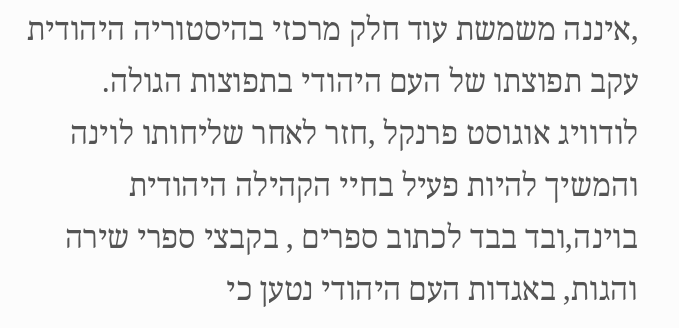,איננה משמשת עוד חלק מרכזי בהיסטוריה היהודית עקב תפוצתו של העם היהודי בתפוצות הגולה.
לודוויג אוגוסט פרנקל ,חזר לאחר שליחותו לוינה והמשיך להיות פעיל בחיי הקהילה היהודית בוינה,ובד בבד לכתוב ספרים , בקבצי ספרי שירה והגות, באגדות העם היהודי נטען כי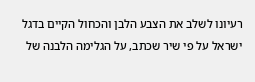רעיונו לשלב את הצבע הלבן והכחול הקיים בדגל ישראל על פי שיר שכתב, על הגלימה הלבנה של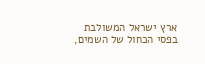ארץ ישראל המשולבת בפסי הכחול של השמים,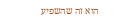הוא זה שהשפיע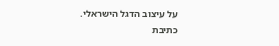על עיצוב הדגל הישראלי.
כתיבת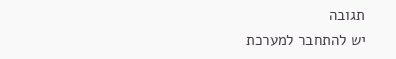תגובה
יש להתחבר למערכת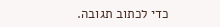כדי לכתוב תגובה.